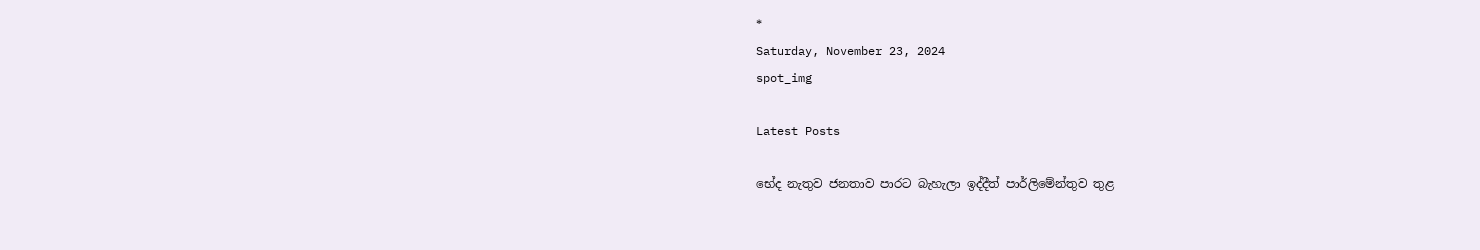*
Saturday, November 23, 2024
spot_img

Latest Posts

භේද නැතුව ජනතාව පාරට බැහැලා ඉද්දීත් පාර්ලිමේන්තුව තුළ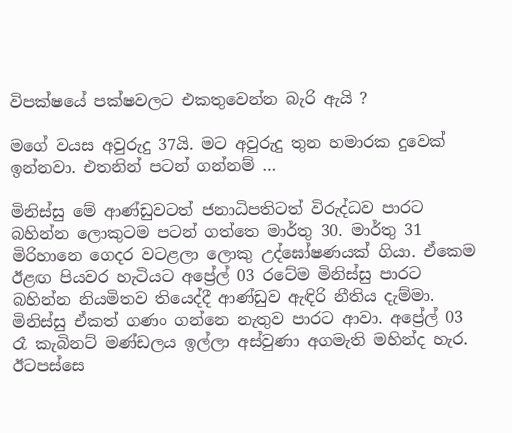විපක්ෂයේ පක්ෂවලට එකතුවෙන්න බැරි ඇයි ?

මගේ වයස අවුරුදු 37යි. මට අවුරුදු තුන හමාරක දුවෙක් ඉන්නවා. එතනින් පටන් ගන්නම් …

මිනිස්සු මේ ආණ්ඩුවටත් ජනාධිපතිටත් විරුද්ධව පාරට බහින්න ලොකුටම පටන් ගත්තෙ මාර්තු 30. මාර්තු 31 මිරිහානෙ ගෙදර වටළලා ලොකු උද්ඝෝෂණයක් ගියා. ඒකෙම ඊළඟ පියවර හැටියට අප්‍රේල් 03 රටේම මිනිස්සු පාරට බහින්න නියමිතව තියෙද්දී ආණ්ඩුව ඇඳිරි නීතිය දැම්මා. මිනිස්සු ඒකත් ගණං ගන්නෙ නැතුව පාරට ආවා. අප්‍රේල් 03 රෑ කැබිනට් මණ්ඩලය ඉල්ලා අස්වුණා අගමැති මහින්ද හැර. ඊටපස්සෙ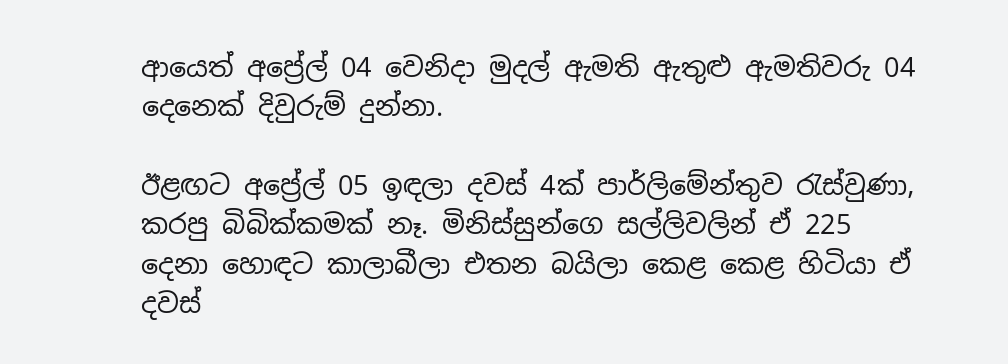ආයෙත් අප්‍රේල් 04 වෙනිදා මුදල් ඇමති ඇතුළු ඇමතිවරු 04 දෙනෙක් දිවුරුම් දුන්නා.

ඊළඟට අප්‍රේල් 05 ඉඳලා දවස් 4ක් පාර්ලිමේන්තුව රැස්වුණා, කරපු බිබික්කමක් නෑ. මිනිස්සුන්ගෙ සල්ලිවලින් ඒ 225 දෙනා හොඳට කාලාබීලා එතන බයිලා කෙළ කෙළ හිටියා ඒ දවස්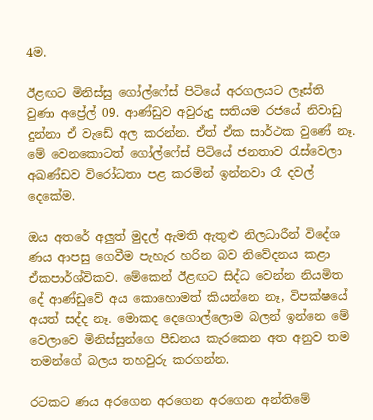4ම.

ඊළඟට මිනිස්සු ගෝල්ෆේස් පිටියේ අරගලයට ලෑස්ති වුණා අප්‍රේල් 09. ආණ්ඩුව අවුරුදු සතියම රජයේ නිවාඩු දුන්නා ඒ වැඩේ අල කරන්න. ඒත් ඒක සාර්ථක වුණේ නෑ. මේ වෙනකොටත් ගෝල්ෆේස් පිටියේ ජනතාව රැස්වෙලා අඛණ්ඩව විරෝධතා පළ කරමින් ඉන්නවා රෑ දවල් දෙකේම.

ඔය අතරේ අලුත් මුදල් ඇමති ඇතුළු නිලධාරීන් විදේශ ණය ආපසු ගෙවීම පැහැර හරින බව නිවේදනය කළා ඒකපාර්ශ්විකව. මේකෙන් ඊළඟට සිද්ධ වෙන්න නියමිත දේ ආණ්ඩුවේ අය කොහොමත් කියන්නෙ නෑ, විපක්ෂයේ අයත් සද්ද නෑ. මොකද දෙගොල්ලොම බලන් ඉන්නෙ මේ වෙලාවෙ මිනිස්සුන්ගෙ පීඩනය කැරකෙන අත අනුව තම තමන්ගේ බලය තහවුරු කරගන්න.

රටකට ණය අරගෙන අරගෙන අරගෙන අන්තිමේ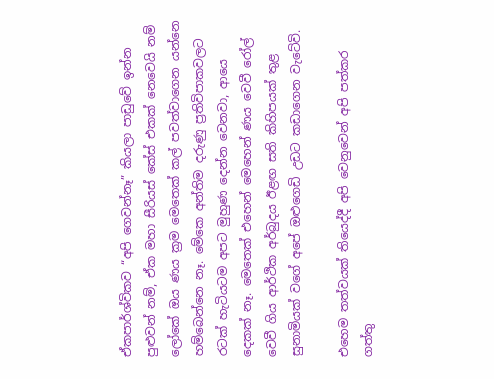ඒකපාර්ශ්විකව “අපි ගෙවන්නෑ” කියලා පාඩුවේ ඉන්න පුළුවන් නම්, ඒක මහා සීරියස් කේස් එකක් නෙවෙයි නම් ලෝකේ ඔය ණය ක්‍රම මෙතෙක් කල් පවත්වාගෙන යන්නෙ හම්බෙන්නෙ නෑ. මේකෙ අන්තිම දරුණු ප්‍රතිවිපාකවලට රටක් හැටියටම අපට මුහුණ දෙන්න වෙනවා, ආයෙ දෙකක් නෑ. මෙතෙක් එහෙන් මෙහෙන් ණය වෙවී රෝල් වෙවී ගිය ආර්ථික අර්බුදය ඊළඟ සති කිහිපයක් තුළ සුනාමියක් වගේ අපේ ඔළුගෙඩි උඩට කඩාගෙන වැටේවි.

එහෙම තත්වයක් තියෙද්දී අපි වෙනුවෙන් අපි පත්කර ගත්තු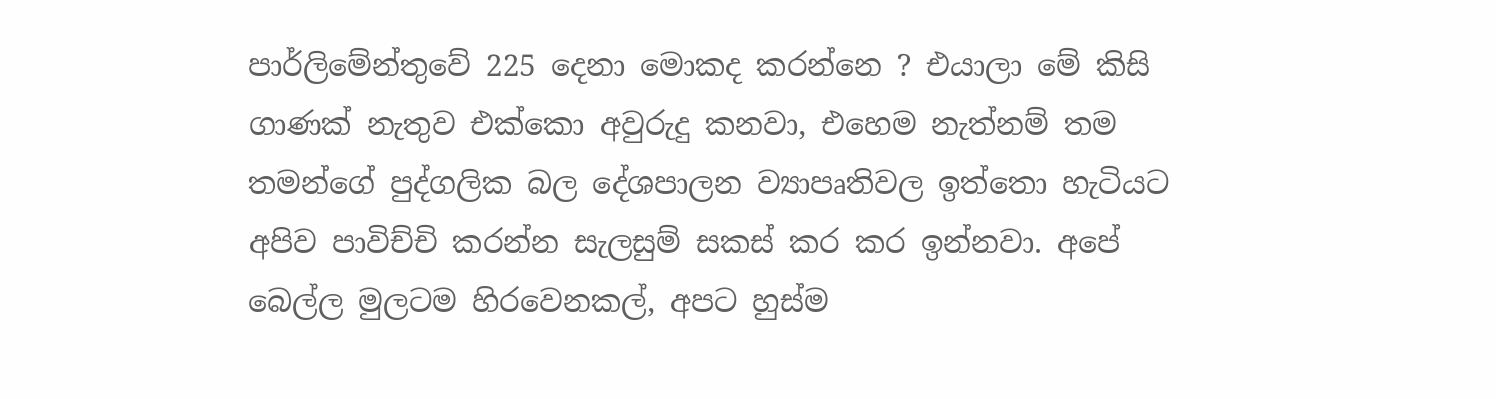පාර්ලිමේන්තුවේ 225 දෙනා මොකද කරන්නෙ ? එයාලා මේ කිසි ගාණක් නැතුව එක්කො අවුරුදු කනවා, එහෙම නැත්නම් තම තමන්ගේ පුද්ගලික බල දේශපාලන ව්‍යාපෘතිවල ඉත්තො හැටියට අපිව පාවිච්චි කරන්න සැලසුම් සකස් කර කර ඉන්නවා. අපේ බෙල්ල මුලටම හිරවෙනකල්, අපට හුස්ම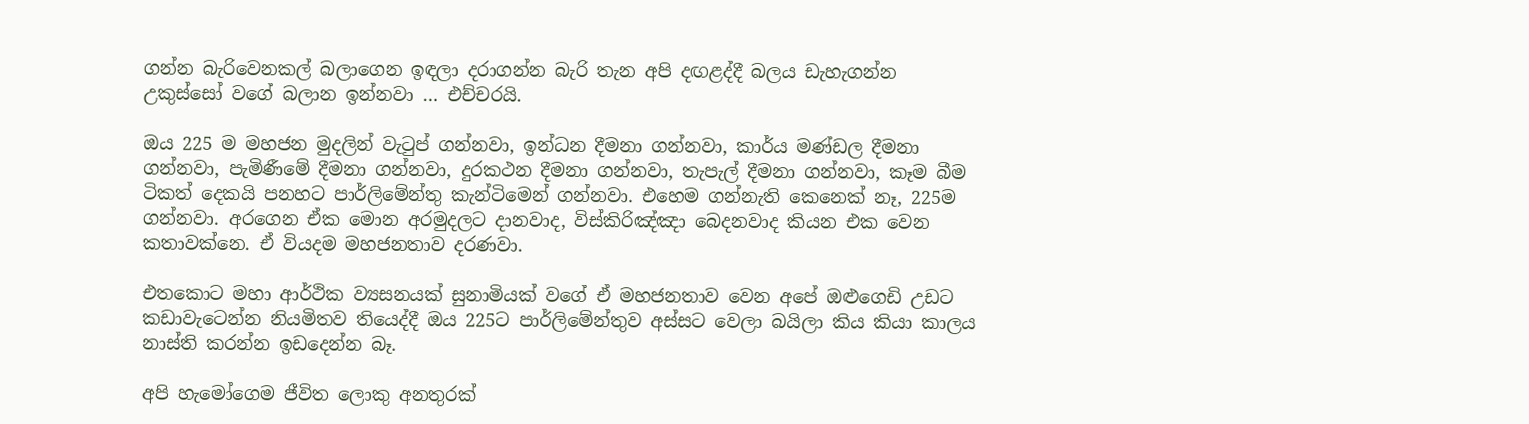ගන්න බැරිවෙනකල් බලාගෙන ඉඳලා දරාගන්න බැරි තැන අපි දඟළද්දී බලය ඩැහැගන්න උකුස්සෝ වගේ බලාන ඉන්නවා … එච්චරයි.

ඔය 225 ම මහජන මුදලින් වැටුප් ගන්නවා, ඉන්ධන දීමනා ගන්නවා, කාර්ය මණ්ඩල දීමනා ගන්නවා, පැමිණීමේ දීමනා ගන්නවා, දුරකථන දීමනා ගන්නවා, තැපැල් දීමනා ගන්නවා, කෑම බීම ටිකත් දෙකයි පනහට පාර්ලිමේන්තු කැන්ටිමෙන් ගන්නවා. එහෙම ගන්නැති කෙනෙක් නෑ, 225ම ගන්නවා. අරගෙන ඒක මොන අරමුදලට දානවාද, විස්කිරිඤ්ඤා බෙදනවාද කියන එක වෙන කතාවක්නෙ. ඒ වියදම මහජනතාව දරණවා.

එතකොට මහා ආර්ථික ව්‍යසනයක් සුනාමියක් වගේ ඒ මහජනතාව වෙන අපේ ඔළුගෙඩි උඩට කඩාවැටෙන්න නියමිතව තියෙද්දී ඔය 225ට පාර්ලිමේන්තුව අස්සට වෙලා බයිලා කිය කියා කාලය නාස්ති කරන්න ඉඩදෙන්න බෑ.

අපි හැමෝගෙම ජීවිත ලොකු අනතුරක්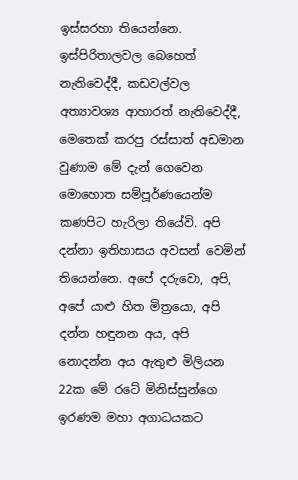ඉස්සරහා තියෙන්නෙ. ඉස්පිරිතාලවල බෙහෙත් නැතිවෙද්දී, කඩවල්වල අත්‍යාවශ්‍ය ආහාරත් නැතිවෙද්දී, මෙතෙක් කරපු රස්සාත් අඩමාන වුණාම මේ දැන් ගෙවෙන මොහොත සම්පූර්ණයෙන්ම කණපිට හැරිලා තියේවි. අපි දන්නා ඉතිහාසය අවසන් වෙමින් තියෙන්නෙ. අපේ දරුවො, අපි, අපේ යාළු හිත මිත්‍රයො, අපි දන්න හඳුනන අය, අපි නොදන්න අය ඇතුළු මිලියන 22ක මේ රටේ මිනිස්සුන්ගෙ ඉරණම මහා අගාධයකට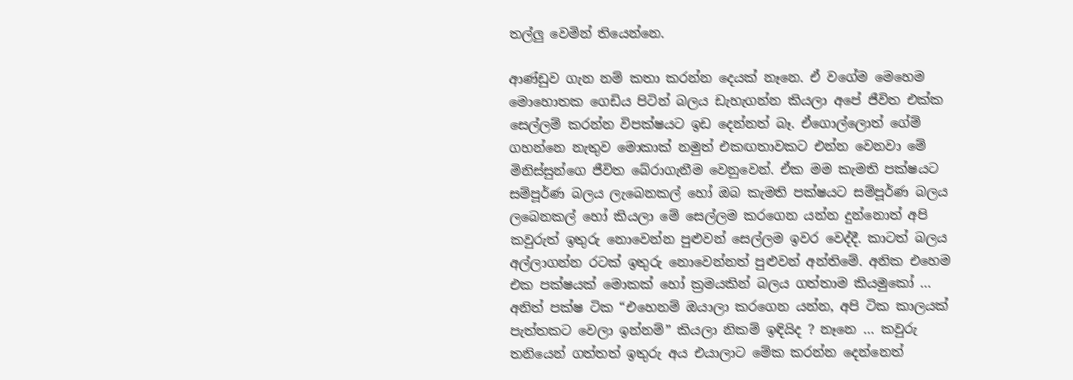තල්ලු වෙමින් තියෙන්නෙ.

ආණ්ඩුව ගැන නම් කතා කරන්න දෙයක් නෑනෙ. ඒ වගේම මෙහෙම මොහොතක ගෙඩිය පිටින් බලය ඩැහැගන්න කියලා අපේ ජීවිත එක්ක සෙල්ලම් කරන්න විපක්ෂයට ඉඩ දෙන්නත් බෑ. ඒගොල්ලොත් ගේම් ගහන්නෙ නැතුව මොකාක් නමුත් එකඟතාවකට එන්න වෙනවා මේ මිනිස්සුන්ගෙ ජීවිත බේරාගැනීම වෙනුවෙන්. ඒක මම කැමති පක්ෂයට සම්පූර්ණ බලය ලැබෙනකල් හෝ ඔබ කැමති පක්ෂයට සම්පූර්ණ බලය ලබෙනකල් හෝ කියලා මේ සෙල්ලම කරගෙන යන්න දුන්නොත් අපි කවුරුත් ඉතුරු නොවෙන්න පුළුවන් සෙල්ලම ඉවර වෙද්දී. කාටත් බලය අල්ලාගන්න රටක් ඉතුරු නොවෙන්නත් පුළුවන් අන්තිමේ. අනික එහෙම එක පක්ෂයක් මොකක් හෝ ක්‍රමයකින් බලය ගත්තාම කියමුකෝ … අනිත් පක්ෂ ටික “එහෙනම් ඔයාලා කරගෙන යන්න, අපි ටික කාලයක් පැත්තකට වෙලා ඉන්නම්” කියලා නිකම් ඉඳියිද ? නෑනෙ … කවුරු තනියෙන් ගත්තත් ඉතුරු අය එයාලාට මේක කරන්න දෙන්නෙත්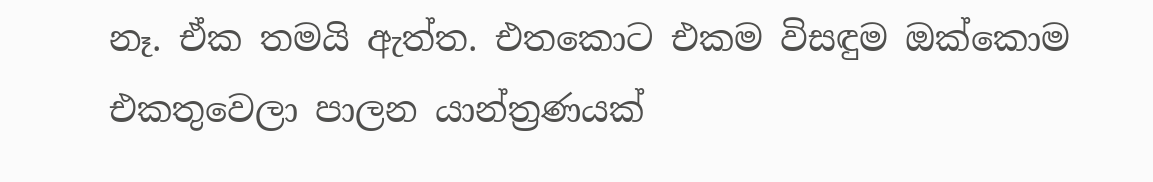නෑ. ඒක තමයි ඇත්ත. එතකොට එකම විසඳුම ඔක්කොම එකතුවෙලා පාලන යාන්ත්‍රණයක්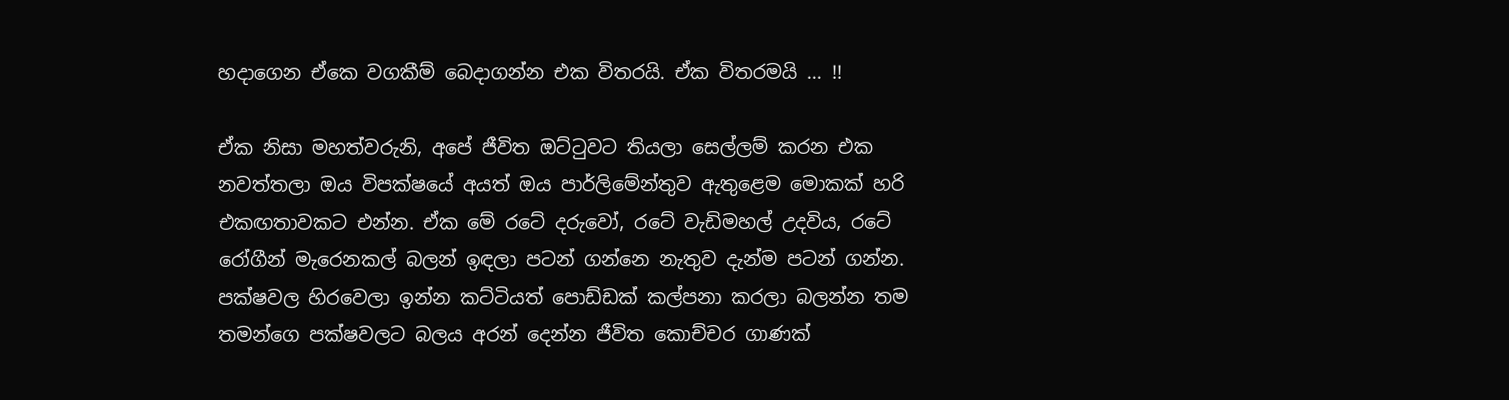හදාගෙන ඒකෙ වගකීම් බෙදාගන්න එක විතරයි. ඒක විතරමයි … !!

ඒක නිසා මහත්වරුනි, අපේ ජීවිත ඔට්ටුවට තියලා සෙල්ලම් කරන එක නවත්තලා ඔය විපක්ෂයේ අයත් ඔය පාර්ලිමේන්තුව ඇතුළෙම මොකක් හරි එකඟතාවකට එන්න. ඒක මේ රටේ දරුවෝ, රටේ වැඩිමහල් උදවිය, රටේ රෝගීන් මැරෙනකල් බලන් ඉඳලා පටන් ගන්නෙ නැතුව දැන්ම පටන් ගන්න. පක්ෂවල හිරවෙලා ඉන්න කට්ටියත් පොඩ්ඩක් කල්පනා කරලා බලන්න තම තමන්ගෙ පක්ෂවලට බලය අරන් දෙන්න ජීවිත කොච්චර ගාණක්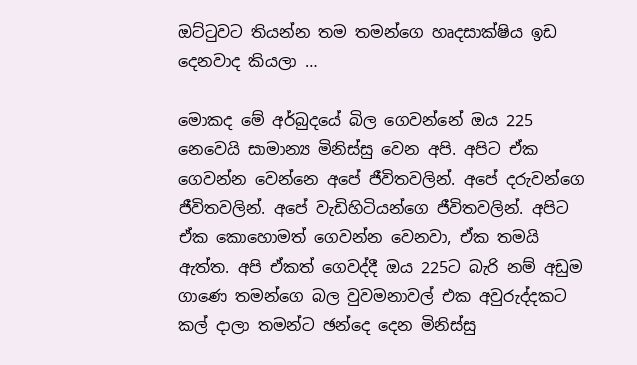ඔට්ටුවට තියන්න තම තමන්ගෙ හෘදසාක්ෂිය ඉඩ දෙනවාද කියලා …

මොකද මේ අර්බුදයේ බිල ගෙවන්නේ ඔය 225 නෙවෙයි සාමාන්‍ය මිනිස්සු වෙන අපි. අපිට ඒක ගෙවන්න වෙන්නෙ අපේ ජීවිතවලින්. අපේ දරුවන්ගෙ ජීවිතවලින්. අපේ වැඩිහිටියන්ගෙ ජීවිතවලින්. අපිට ඒක කොහොමත් ගෙවන්න වෙනවා, ඒක තමයි ඇත්ත. අපි ඒකත් ගෙවද්දී ඔය 225ට බැරි නම් අඩුම ගාණෙ තමන්ගෙ බල වුවමනාවල් එක අවුරුද්දකට කල් දාලා තමන්ට ඡන්දෙ දෙන මිනිස්සු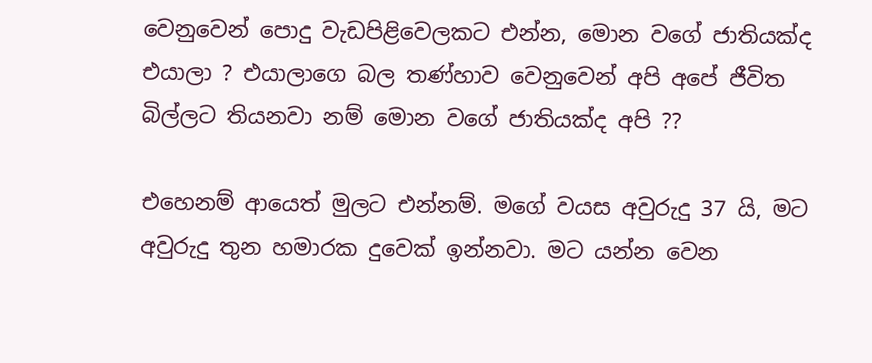වෙනුවෙන් පොදු වැඩපිළිවෙලකට එන්න, මොන වගේ ජාතියක්ද එයාලා ? එයාලාගෙ බල තණ්හාව වෙනුවෙන් අපි අපේ ජීවිත බිල්ලට තියනවා නම් මොන වගේ ජාතියක්ද අපි ??

එහෙනම් ආයෙත් මුලට එන්නම්. මගේ වයස අවුරුදු 37 යි, මට අවුරුදු තුන හමාරක දුවෙක් ඉන්නවා. මට යන්න වෙන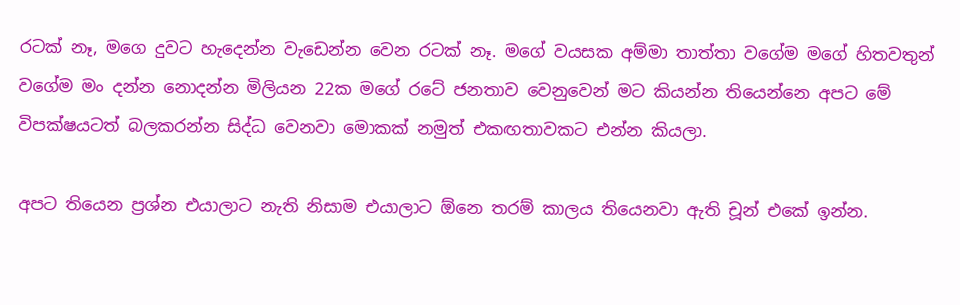රටක් නෑ, මගෙ දුවට හැදෙන්න වැඩෙන්න වෙන රටක් නෑ. මගේ වයසක අම්මා තාත්තා වගේම මගේ හිතවතුන් වගේම මං දන්න නොදන්න මිලියන 22ක මගේ රටේ ජනතාව වෙනුවෙන් මට කියන්න තියෙන්නෙ අපට මේ විපක්ෂයටත් බලකරන්න සිද්ධ වෙනවා මොකක් නමුත් එකඟතාවකට එන්න කියලා.

අපට තියෙන ප්‍රශ්න එයාලාට නැති නිසාම එයාලාට ඕනෙ තරම් කාලය තියෙනවා ඇති චූන් එකේ ඉන්න.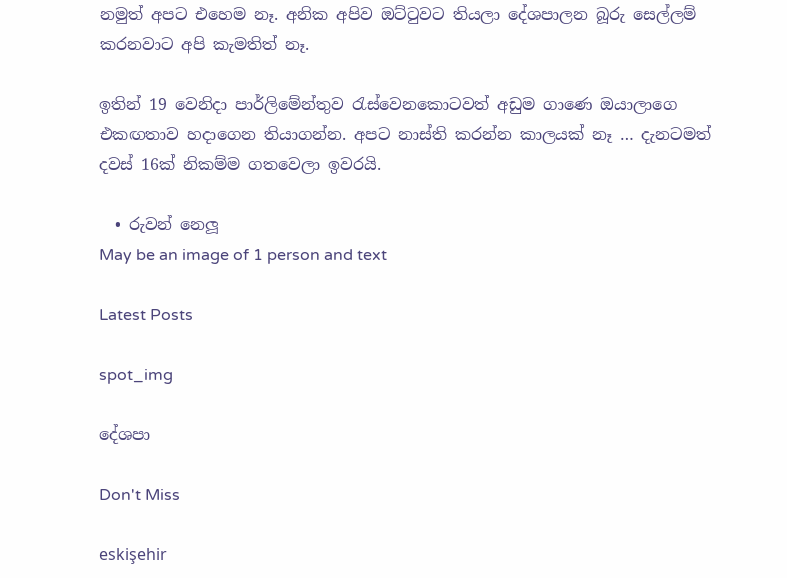නමුත් අපට එහෙම නෑ. අනික අපිව ඔට්ටුවට තියලා දේශපාලන බූරු සෙල්ලම් කරනවාට අපි කැමතිත් නෑ.

ඉතින් 19 වෙනිදා පාර්ලිමේන්තුව රැස්වෙනකොටවත් අඩුම ගාණෙ ඔයාලාගෙ එකඟතාව හදාගෙන තියාගන්න. අපට නාස්ති කරන්න කාලයක් නෑ … දැනටමත් දවස් 16ක් නිකම්ම ගතවෙලා ඉවරයි.

  • රුවන් නෙලූ
May be an image of 1 person and text

Latest Posts

spot_img

දේශපා

Don't Miss

eskişehir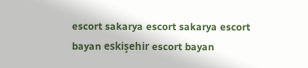escort sakarya escort sakarya escort bayan eskişehir escort bayan